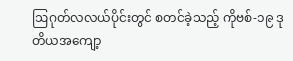ဩဂုတ်လလယ်ပိုင်းတွင် စတင်ခဲ့သည့် ကိုဗစ်-၁၉ ဒုတိယအကျော့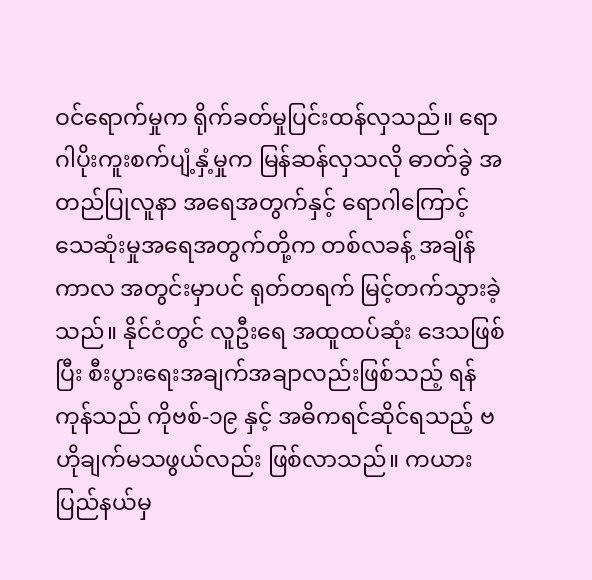ဝင်ရောက်မှုက ရိုက်ခတ်မှုပြင်းထန်လှသည်။ ရောဂါပိုးကူးစက်ပျံ့နှံ့မှုက မြန်ဆန်လှသလို ဓာတ်ခွဲ အတည်ပြုလူနာ အရေအတွက်နှင့် ရောဂါကြောင့် သေဆုံးမှုအရေအတွက်တို့က တစ်လခန့် အချိန်ကာလ အတွင်းမှာပင် ရုတ်တရက် မြင့်တက်သွားခဲ့သည်။ နိုင်ငံတွင် လူဦးရေ အထူထပ်ဆုံး ဒေသဖြစ်ပြီး စီးပွားရေးအချက်အချာလည်းဖြစ်သည့် ရန်ကုန်သည် ကိုဗစ်-၁၉ နှင့် အဓိကရင်ဆိုင်ရသည့် ဗဟိုချက်မသဖွယ်လည်း ဖြစ်လာသည်။ ကယားပြည်နယ်မှ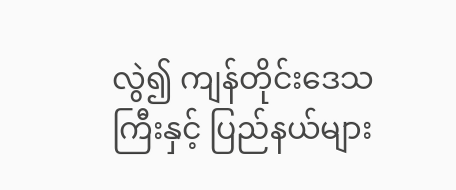လွဲ၍ ကျန်တိုင်းဒေသ ကြီးနှင့် ပြည်နယ်များ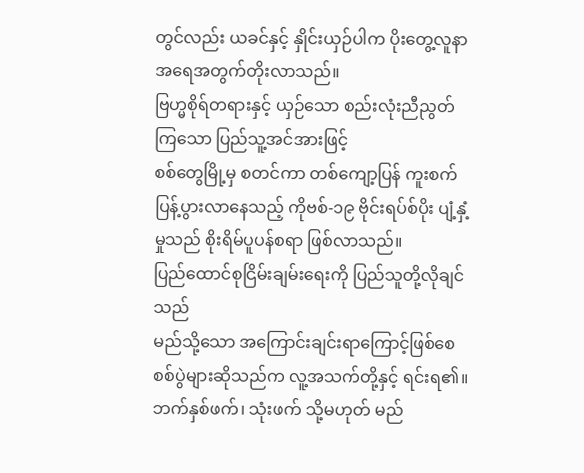တွင်လည်း ယခင်နှင့် နှိုင်းယှဉ်ပါက ပိုးတွေ့လူနာ အရေအတွက်တိုးလာသည်။
ဗြဟ္မစိုရ်တရားနှင့် ယှဉ်သော စည်းလုံးညီညွတ်ကြသော ပြည်သူ့အင်အားဖြင့်
စစ်တွေမြို့မှ စတင်ကာ တစ်ကျော့ပြန် ကူးစက်ပြန့်ပွားလာနေသည့် ကိုဗစ်-၁၉ ဗိုင်းရပ်စ်ပိုး ပျံ့နှံ့မှုသည် စိုးရိမ်ပူပန်စရာ ဖြစ်လာသည်။
ပြည်ထောင်စုငြိမ်းချမ်းရေးကို ပြည်သူတို့လိုချင်သည်
မည်သို့သော အကြောင်းချင်းရာကြောင့်ဖြစ်စေ စစ်ပွဲများဆိုသည်က လူ့အသက်တို့နှင့် ရင်းရ၏။ ဘက်နှစ်ဖက်၊ သုံးဖက် သို့မဟုတ် မည်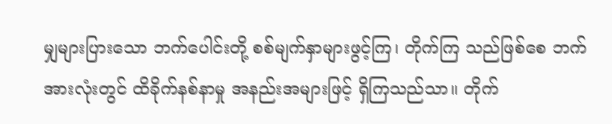မျှများပြားသော ဘက်ပေါင်းတို့ စစ်မျက်နှာများဖွင့်ကြ၊ တိုက်ကြ သည်ဖြစ်စေ ဘက်အားလုံးတွင် ထိခိုက်နစ်နာမှု အနည်းအများဖြင့် ရှိကြသည်သာ။ တိုက်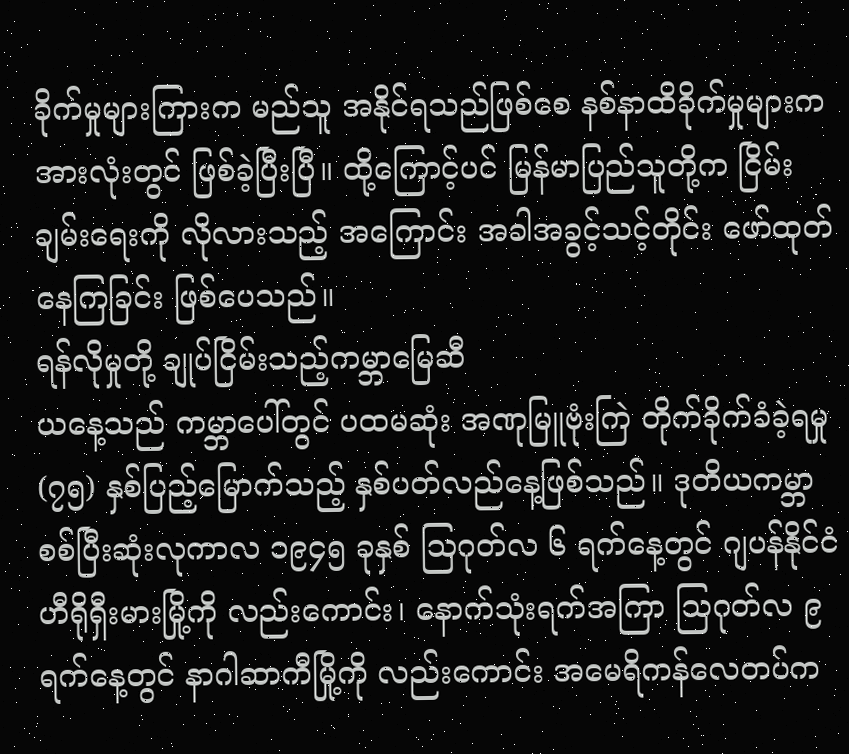ခိုက်မှုများကြားက မည်သူ အနိုင်ရသည်ဖြစ်စေ နစ်နာထိခိုက်မှုများက အားလုံးတွင် ဖြစ်ခဲ့ပြီးပြီ။ ထို့ကြောင့်ပင် မြန်မာပြည်သူတို့က ငြိမ်းချမ်းရေးကို လိုလားသည့် အကြောင်း အခါအခွင့်သင့်တိုင်း ဖော်ထုတ်နေကြခြင်း ဖြစ်ပေသည်။
ရန်လိုမှုတို့ ချုပ်ငြိမ်းသည့်ကမ္ဘာမြေဆီ
ယနေ့သည် ကမ္ဘာပေါ်တွင် ပထမဆုံး အဏုမြူဗုံးကြဲ တိုက်ခိုက်ခံခဲ့ရမှု (၇၅) နှစ်ပြည့်မြောက်သည့် နှစ်ပတ်လည်နေ့ဖြစ်သည်။ ဒုတိယကမ္ဘာစစ်ပြီးဆုံးလုကာလ ၁၉၄၅ ခုနှစ် ဩဂုတ်လ ၆ ရက်နေ့တွင် ဂျပန်နိုင်ငံ ဟီရိုရှီးမားမြို့ကို လည်းကောင်း၊ နောက်သုံးရက်အကြာ ဩဂုတ်လ ၉ ရက်နေ့တွင် နာဂါဆာကီမြို့ကို လည်းကောင်း အမေရိကန်လေတပ်က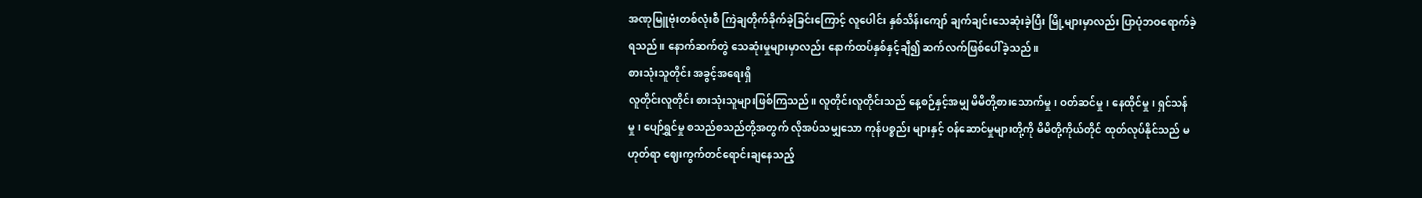အဏုမြူဗုံးတစ်လုံးစီ ကြဲချတိုက်ခိုက်ခဲ့ခြင်းကြောင့် လူပေါင်း နှစ်သိန်းကျော် ချက်ချင်းသေဆုံးခဲ့ပြီး မြို့များမှာလည်း ပြာပုံဘဝရောက်ခဲ့ရသည်။ နောက်ဆက်တွဲ သေဆုံးမှုများမှာလည်း နောက်ထပ်နှစ်နှင့်ချီ၍ ဆက်လက်ဖြစ်ပေါ်ခဲ့သည်။
စားသုံးသူတိုင်း အခွင့်အရေးရှိ
လူတိုင်းလူတိုင်း စားသုံးသူများဖြစ်ကြသည်။ လူတိုင်းလူတိုင်းသည် နေ့စဉ်နှင့်အမျှ မိမိတို့စားသောက်မှု၊ ဝတ်ဆင်မှု၊ နေထိုင်မှု၊ ရှင်သန်မှု၊ ပျော်ရွှင်မှု စသည်စသည်တို့အတွက် လိုအပ်သမျှသော ကုန်ပစ္စည်း များနှင့် ဝန်ဆောင်မှုများတို့ကို မိမိတို့ကိုယ်တိုင် ထုတ်လုပ်နိုင်သည် မဟုတ်ရာ ဈေးကွက်တင်ရောင်းချနေသည့်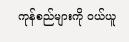ကုန်စည်များကို ဝယ်ယူ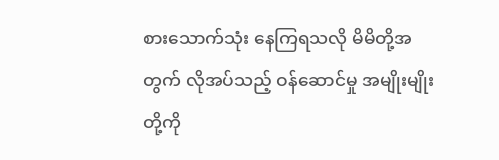စားသောက်သုံး နေကြရသလို မိမိတို့အတွက် လိုအပ်သည့် ဝန်ဆောင်မှု အမျိုးမျိုးတို့ကို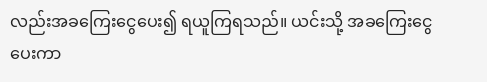လည်းအခကြေးငွေပေး၍ ရယူကြရသည်။ ယင်းသို့ အခကြေးငွေပေးကာ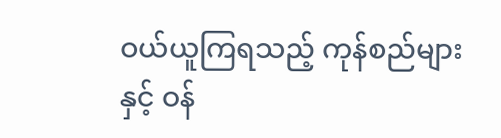ဝယ်ယူကြရသည့် ကုန်စည်များနှင့် ဝန်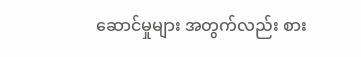ဆောင်မှုများ အတွက်လည်း စား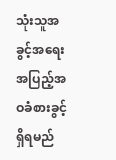သုံးသူအခွင့်အရေး အပြည့်အဝခံစားခွင့်ရှိရမည်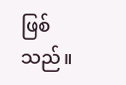ဖြစ်သည်။